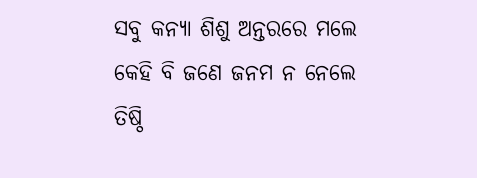ସବୁ କନ୍ୟା ଶିଶୁ ଅନ୍ତରରେ ମଲେ କେହି ବି ଜଣେ ଜନମ ନ ନେଲେ ତିଷ୍ଠି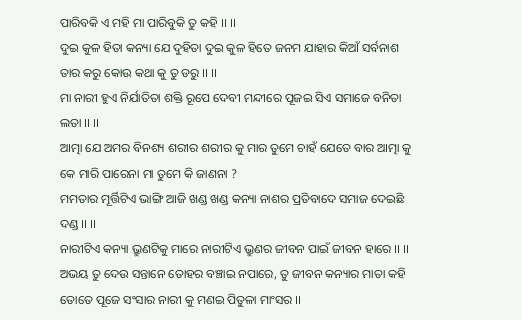ପାରିବକି ଏ ମହି ମା ପାରିବୁକି ତୁ କହି ।। ।।
ଦୁଇ କୁଳ ହିତା କନ୍ୟା ଯେ ଦୁହିତା ଦୁଇ କୁଳ ହିତେ ଜନମ ଯାହାର କିଆଁ ସର୍ବନାଶ ତାର କରୁ କୋଉ କଥା କୁ ତୁ ଡରୁ ।। ।।
ମା ନାରୀ ହୁଏ ନିର୍ଯାତିତା ଶକ୍ତି ରୂପେ ଦେବୀ ମନ୍ଦୀରେ ପୂଜଇ ସିଏ ସମାଜେ ବନିତା ଲତା ।। ।।
ଆତ୍ମା ଯେ ଅମର ବିନଶ୍ୟ ଶରୀର ଶରୀର କୁ ମାର ତୁମେ ଚାହଁ ଯେତେ ବାର ଆତ୍ମା କୁ କେ ମାରି ପାରେନା ମା ତୁମେ କି ଜାଣନା ?
ମମତାର ମୂର୍ତ୍ତିଟିଏ ଭାଙ୍ଗି ଆଜି ଖଣ୍ଡ ଖଣ୍ଡ କନ୍ୟା ନାଶର ପ୍ରତିବାଦେ ସମାଜ ଦେଇଛି ଦଣ୍ଡ ।। ।।
ନାରୀଟିଏ କନ୍ୟା ଭ୍ରୁଣଟିକୁ ମାରେ ନାରୀଟିଏ ଭ୍ରୁଣର ଜୀବନ ପାଇଁ ଜୀବନ ହାରେ ।। ।।
ଅଭୟ ତୁ ଦେଉ ସନ୍ତାନେ ତୋହର ବଞ୍ଚାଇ ନପାରେ, ତୁ ଜୀବନ କନ୍ୟାର ମାତା କହି ତୋତେ ପୂଜେ ସଂସାର ନାରୀ କୁ ମଣଇ ପିତୁଳା ମାଂସର ।।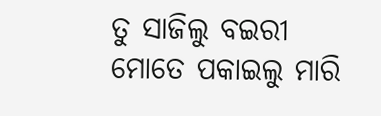ତୁ ସାଜିଲୁ ବଇରୀ ମୋତେ ପକାଇଲୁ ମାରି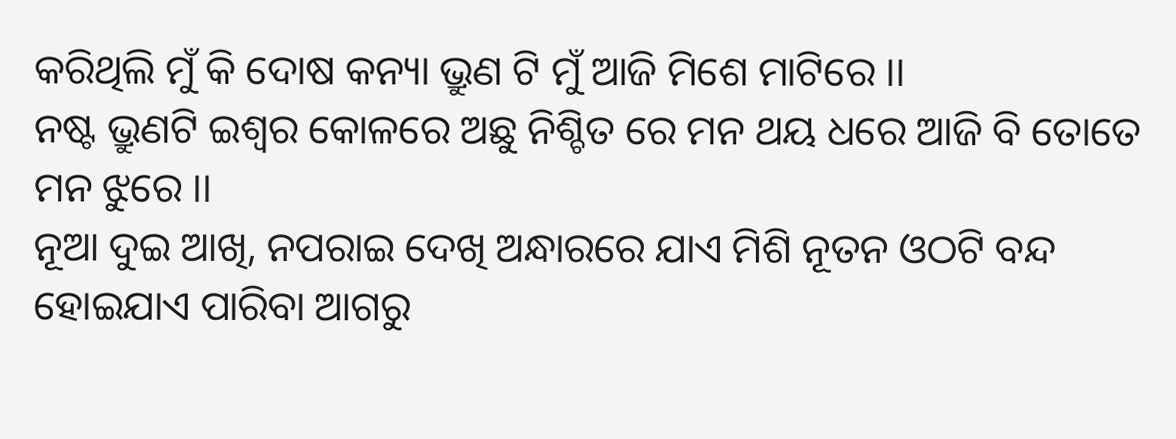କରିଥିଲି ମୁଁ କି ଦୋଷ କନ୍ୟା ଭ୍ରୁଣ ଟି ମୁଁ ଆଜି ମିଶେ ମାଟିରେ ।।
ନଷ୍ଟ ଭ୍ରୁଣଟି ଇଶ୍ଵର କୋଳରେ ଅଛୁ ନିଶ୍ଚିତ ରେ ମନ ଥୟ ଧରେ ଆଜି ବି ତୋତେ ମନ ଝୁରେ ।।
ନୂଆ ଦୁଇ ଆଖି, ନପରାଇ ଦେଖି ଅନ୍ଧାରରେ ଯାଏ ମିଶି ନୂତନ ଓଠଟି ବନ୍ଦ ହୋଇଯାଏ ପାରିବା ଆଗରୁ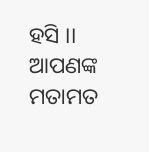ହସି ।।
ଆପଣଙ୍କ ମତାମତ